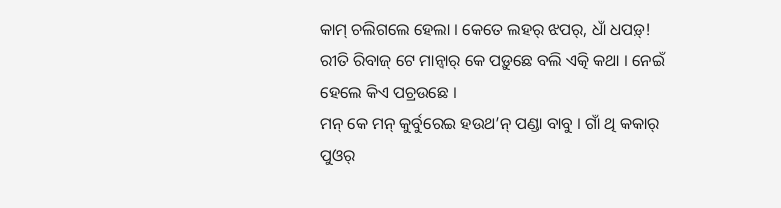କାମ୍ ଚଲିଗଲେ ହେଲା । କେତେ ଲହର୍ ଝପର୍, ଧାଁ ଧପଡ଼୍! ରୀତି ରିବାଜ୍ ଟେ ମାନ୍ବାର୍ କେ ପଡ଼ୁଛେ ବଲି ଏତ୍କି କଥା । ନେଇଁ ହେଲେ କିଏ ପଚ୍ରଉଛେ ।
ମନ୍ କେ ମନ୍ କୁର୍ବୁରେଇ ହଉଥ’ନ୍ ପଣ୍ଡା ବାବୁ । ଗାଁ ଥି କକାର୍ ପୁଓର୍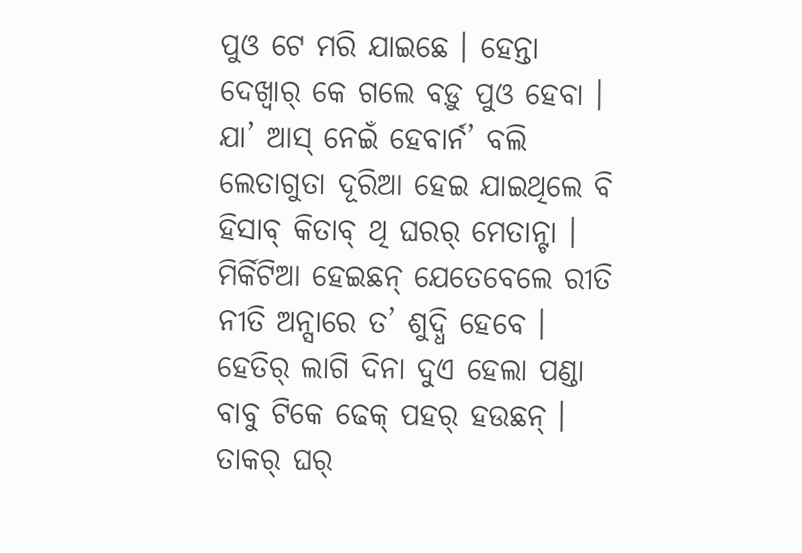ପୁଓ ଟେ ମରି ଯାଇଛେ । ହେନ୍ତା ଦେଖ୍ବାର୍ କେ ଗଲେ ବଡ଼ୁ ପୁଓ ହେବା । ଯା’ ଆସ୍ ନେଇଁ ହେବାର୍ନ’ ବଲି ଲେତାଗୁତା ଦୂରିଆ ହେଇ ଯାଇଥିଲେ ବି ହିସାବ୍ କିତାବ୍ ଥି ଘରର୍ ମେତାନ୍ଟା । ମିର୍କିଟିଆ ହେଇଛନ୍ ଯେତେବେଲେ ରୀତି ନୀତି ଅନ୍ସାରେ ତ’ ଶୁଦ୍ଧି ହେବେ । ହେତିର୍ ଲାଗି ଦିନା ଦୁଏ ହେଲା ପଣ୍ଡା ବାବୁ ଟିକେ ଢେକ୍ ପହର୍ ହଉଛନ୍ । ତାକର୍ ଘର୍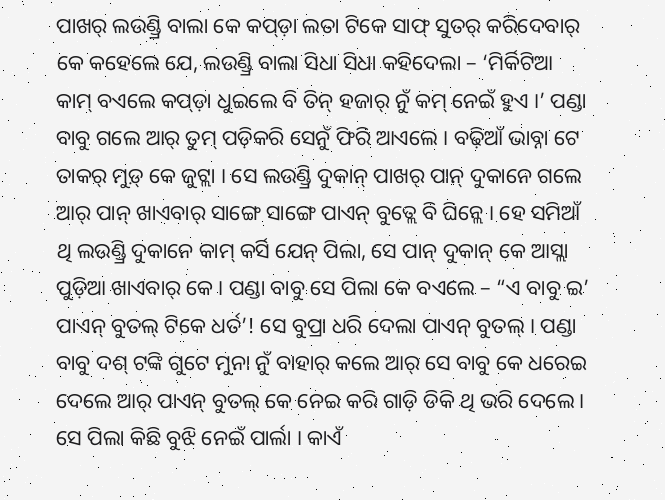ପାଖର୍ ଲଉଣ୍ଡ୍ରି ବାଲା କେ କପ୍ଡ଼ା ଲତା ଟିକେ ସାଫ୍ ସୁତର୍ କରିଦେବାର୍ କେ କହେଲେ ଯେ, ଲଉଣ୍ଡ୍ରି ବାଲା ସିଧା ସିଧା କହିଦେଲା – ‘ମିର୍କିଟିଆ କାମ୍ ବଏଲେ କପ୍ଡ଼ା ଧୁଇଲେ ବି ତିନ୍ ହଜାର୍ ନୁଁ କମ୍ ନେଇଁ ହୁଏ ।’ ପଣ୍ଡା ବାବୁ ଗଲେ ଆର୍ ତୁମ୍ ପଡ଼ିକରି ସେନୁଁ ଫିରି ଆଏଲେ । ବଢ଼ିଆଁ ଭାବ୍ନା ଟେ ତାକର୍ ମୁଡ଼୍ କେ ଜୁଟ୍ଲା । ସେ ଲଉଣ୍ଡ୍ରି ଦୁକାନ୍ ପାଖର୍ ପାନ୍ ଦୁକାନେ ଗଲେ ଆର୍ ପାନ୍ ଖାଏବାର୍ ସାଙ୍ଗେ ସାଙ୍ଗେ ପାଏନ୍ ବୁତ୍ଲେ ବି ଘିନ୍ଲେ । ହେ ସମିଆଁ ଥି ଲଉଣ୍ଡ୍ରି ଦୁକାନେ କାମ୍ କର୍ସି ଯେନ୍ ପିଲା, ସେ ପାନ୍ ଦୁକାନ୍ କେ ଆସ୍ଲା ପୁଡ଼ିଆ ଖାଏବାର୍ କେ । ପଣ୍ଡା ବାବୁ ସେ ପିଲା କେ ବଏଲେ – “ଏ ବାବୁ ଇ’ ପାଏନ୍ ବୁତଲ୍ ଟିକେ ଧର୍ତ’! ସେ ବୁପ୍ରା ଧରି ଦେଲା ପାଏନ୍ ବୁତଲ୍ । ପଣ୍ଡା ବାବୁ ଦଶ୍ ଟଙ୍କି ଗୁଟେ ମୁନା ନୁଁ ବାହାର୍ କଲେ ଆର୍ ସେ ବାବୁ କେ ଧରେଇ ଦେଲେ ଆର୍ ପାଏନ୍ ବୁତଲ୍ କେ ନେଇ କରି ଗାଡ଼ି ଡିକି ଥି ଭରି ଦେଲେ । ସେ ପିଲା କିଛି ବୁଝି ନେଇଁ ପାର୍ଲା । କାଏଁ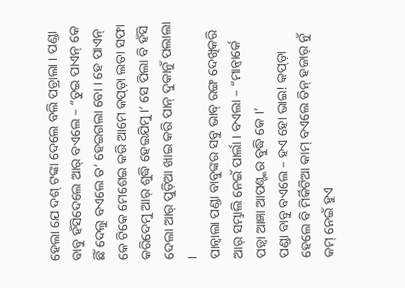ହେଲା ଯେ ଦଶ୍ ଟଙ୍କା ଦେଲେ ବଲି ପଚ୍ରାଲା । ପଣ୍ଡା ବାବୁ ହଁସିଦେଲେ ଆର୍ ବଏଲେ – “ତୁଇ ପାଏନ୍ କେ ଛିଁ ଦେଲୁ ବଏଲେ ତ’ ହେଇଗଲା ବୋ । ହେ ପାଏନ୍ କେ ଟିକେ ମେଶେଇ କରି ଆମେ କପ୍ଡ଼ା ଲତା ସଫା କରିଦେମୁ ଆର୍ ଶୁଦ୍ଧି ହେଇଯିମୁ ।’ ସେ ପିଲା ବି ହଁସି ଦେଲା ଆର୍ ପୁଡ଼ିଆ ଖାଇ କରି ପାନ୍ ଦୁକାନୁଁ ପଲାଲା ।
ପାନ୍ବାଲା ପଣ୍ଡା ବାବୁଙ୍କର ସବୁ ଭାବ୍ ରଙ୍ଗ ଦେଖିକରି ଆର୍ ସମ୍ଭାଲି ନେଇଁ ପାର୍ଲା । ବଏଲା – “ମାନ୍ବାର୍କେ ପଡ଼୍ବା ଆଜ୍ଞା ଆପଣ୍ଙ୍କର ବୁଦ୍ଧି କେ ।’
ପଣ୍ଡା ବାବୁ ବଏଲେ – ହଏ ହୋ ଭାଇ! କପ୍ଡ଼ା ହେଲେ ବି ମିର୍କିଟିଆ କାମ୍ ବଏଲେ ତିନ୍ ହଜାର୍ ନୁଁ କମ୍ ନେଇଁ ହୁଏ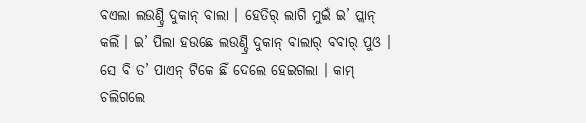ବଏଲା ଲଉଣ୍ଡ୍ରି ଦୁକାନ୍ ବାଲା । ହେତିର୍ ଲାଗି ମୁଇଁ ଇ’ ପ୍ଲାନ୍ କଲିଁ । ଇ’ ପିଲା ହଉଛେ ଲଉଣ୍ଡ୍ରି ଦୁକାନ୍ ବାଲାର୍ ବବାର୍ ପୁଓ । ସେ ବି ତ’ ପାଏନ୍ ଟିକେ ଛିଁ ଦେଲେ ହେଇଗଲା । କାମ୍ ଚଲିଗଲେ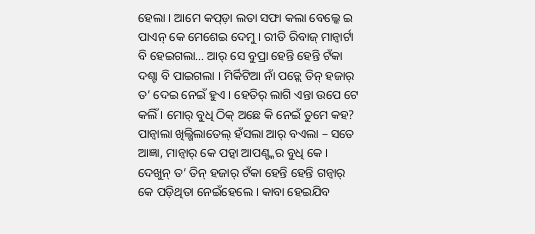ହେଲା । ଆମେ କପ୍ଡ଼ା ଲତା ସଫା କଲା ବେଲ୍କେ ଇ ପାଏନ୍ କେ ମେଶେଇ ଦେମୁ । ରୀତି ରିବାଜ୍ ମାନ୍ବାର୍ଟା ବି ହେଇଗଲା… ଆର୍ ସେ ବୁପ୍ରା ହେନ୍ତି ହେନ୍ତି ଟଁକା ଦଶ୍ଟା ବି ପାଇଗଲା । ମିର୍କିଟିଆ ନାଁ ପଡ଼୍ଲେ ତିନ୍ ହଜାର୍ ତ’ ଦେଇ ନେଇଁ ହୁଏ । ହେତିର୍ ଲାଗି ଏନ୍ତା ଉପେ ଟେ କଲିଁ । ମୋର୍ ବୁଧି ଠିକ୍ ଅଛେ କି ନେଇଁ ତୁମେ କହ?
ପାନ୍ବାଲା ଖିଲ୍ଖିଲାତେଲ୍ ହଁସଲା ଆର୍ ବଏଲା – ସତେ ଆଜ୍ଞା, ମାନ୍ବାର୍ କେ ପଡ଼୍ବା ଆପଣ୍ଙ୍କର ବୁଧି କେ । ଦେଖୁନ୍ ତ’ ତିନ୍ ହଜାର୍ ଟଁକା ହେନ୍ତି ହେନ୍ତି ଗନ୍ବାର୍ କେ ପଡ଼ିଥିତା ନେଇଁହେଲେ । କାବା ହେଇଯିବ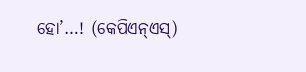ହୋ’…! (କେପିଏନ୍ଏସ୍)